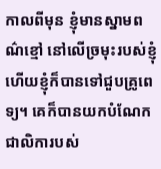កាលពីមុន ខ្ញុំមានស្នាមពណ៌ខ្មៅ នៅលើច្រមុះរបស់ខ្ញុំ ហើយខ្ញុំក៏បានទៅជួបគ្រូពេទ្យ។ គេក៏បានយកបំណែកជាលិការបស់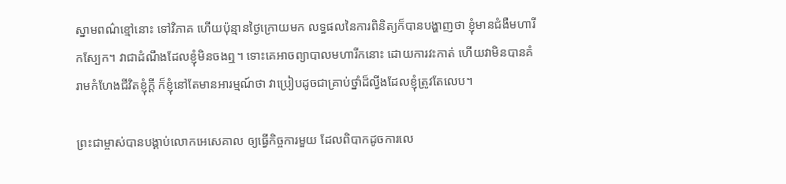ស្នាមពណ៌ខ្មៅនោះ ទៅវិភាគ ហើយប៉ុន្មានថ្ងៃក្រោយមក លទ្ធផលនៃការពិនិត្យក៏បានបង្ហាញថា ខ្ញុំមានជំងឺមហារីកស្បែក។ វាជាដំណឹងដែលខ្ញុំមិនចងឮ។ ទោះគេអាចព្យាបាលមហារីកនោះ ដោយការវះកាត់ ហើយវាមិនបានគំរាមកំហែងជីវិតខ្ញុំក្តី ក៏ខ្ញុំនៅតែមានអារម្មណ៍ថា វាប្រៀបដូចជាគ្រាប់ថ្នាំដ៏ល្វីងដែលខ្ញុំត្រូវតែលេប។

ព្រះជាម្ចាស់បានបង្គាប់លោកអេសេគាល ឲ្យធ្វើកិច្ចការមួយ ដែលពិបាកដូចការលេ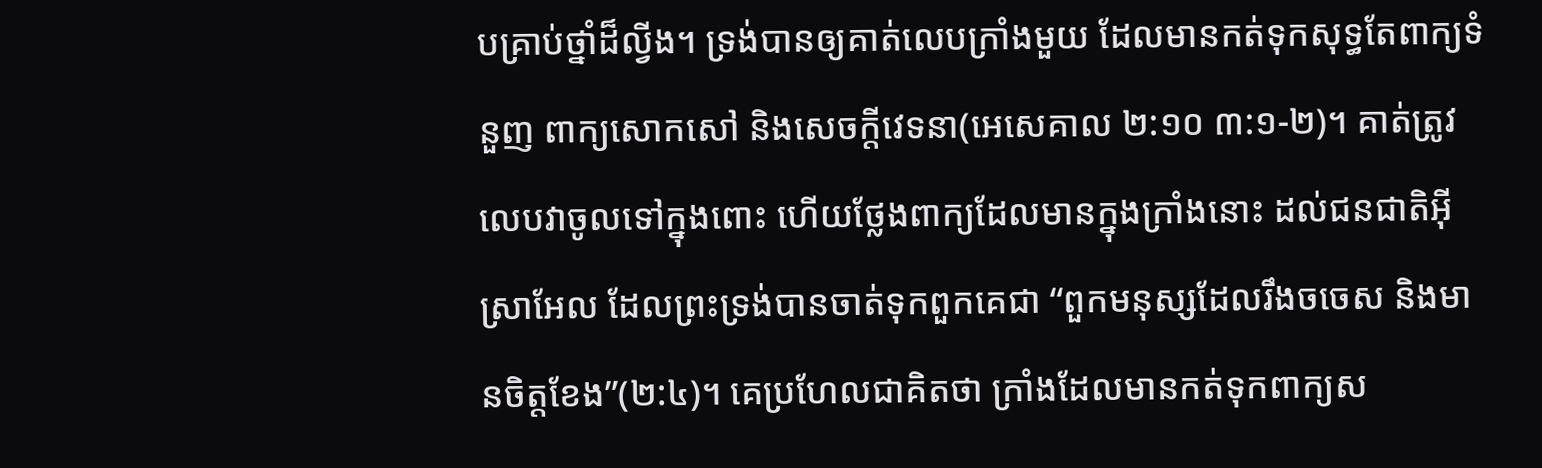បគ្រាប់ថ្នាំដ៏ល្វីង។ ទ្រង់បានឲ្យគាត់លេបក្រាំងមួយ ដែលមានកត់ទុកសុទ្ធតែពាក្យទំនួញ ពាក្យសោកសៅ និងសេចក្តីវេទនា(អេសេគាល ២:១០ ៣:១-២)។ គាត់ត្រូវលេបវាចូលទៅក្នុងពោះ ហើយថ្លែងពាក្យដែលមានក្នុងក្រាំងនោះ ដល់ជនជាតិអ៊ីស្រាអែល ដែលព្រះទ្រង់បានចាត់ទុកពួកគេជា “ពួកមនុស្សដែលរឹងចចេស និងមានចិត្តខែង”(២:៤)។ គេប្រហែលជាគិតថា ក្រាំងដែលមានកត់ទុកពាក្យស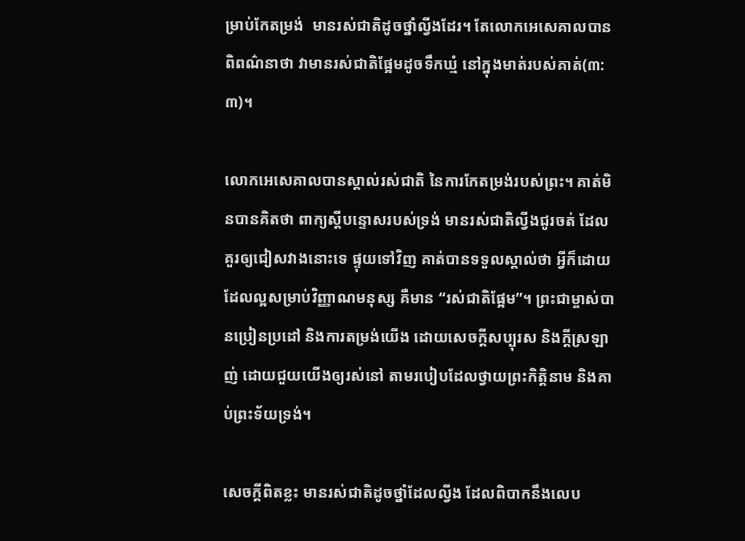ម្រាប់កែតម្រង់  មានរស់ជាតិដូចថ្នាំល្វីងដែរ។ តែលោកអេសេគាលបានពិពណ៌នាថា វាមានរស់ជាតិផ្អែមដូចទឹកឃ្មំ នៅក្នុងមាត់របស់គាត់(៣:៣)។

លោកអេសេគាលបានស្គាល់រស់ជាតិ នៃការកែតម្រង់របស់ព្រះ។ គាត់មិនបានគិតថា ពាក្យស្តីបន្ទោសរបស់ទ្រង់ មានរស់ជាតិល្វីងជូរចត់ ដែលគួរឲ្យជៀសវាងនោះទេ ផ្ទុយទៅវិញ គាត់បានទទួលស្គាល់ថា អ្វីក៏ដោយដែលល្អសម្រាប់វិញ្ញាណមនុស្ស គឺមាន “រស់ជាតិផ្អែម”។ ព្រះជាម្ចាស់បានប្រៀនប្រដៅ និងការតម្រង់យើង ដោយសេចក្តីសប្បុរស និងក្តីស្រឡាញ់ ដោយជួយយើងឲ្យរស់នៅ តាមរបៀបដែលថ្វាយព្រះកិត្តិនាម និងគាប់ព្រះទ័យទ្រង់។

សេចក្តីពិតខ្លះ មានរស់ជាតិដូចថ្នាំដែលល្វីង ដែលពិបាកនឹងលេប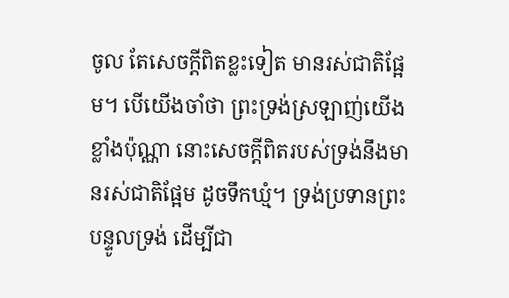ចូល តែសេចក្តីពិតខ្លះទៀត មានរស់ជាតិផ្អែម។ បើយើងចាំថា ព្រះទ្រង់ស្រឡាញ់យើងខ្លាំងប៉ុណ្ណា នោះសេចក្តីពិតរបស់ទ្រង់នឹងមានរស់ជាតិផ្អែម ដូចទឹកឃ្មំ។ ទ្រង់ប្រទានព្រះបន្ទូលទ្រង់ ដើម្បីជា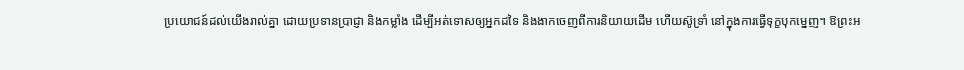ប្រយោជន៍ដល់យើងរាល់គ្នា ដោយប្រទានប្រាជ្ញា និងកម្លាំង ដើម្បីអត់ទោសឲ្យអ្នកដទៃ និងងាកចេញពីការនិយាយដើម ហើយស៊ូទ្រាំ នៅក្នុងការធ្វើទុក្ខបុកម្នេញ។ ឱព្រះអ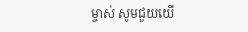ម្ចាស់ សូមជួយយើ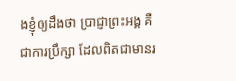ងខ្ញុំឲ្យដឹងថា ប្រាជ្ញាព្រះអង្គ គឺជាការប្រឹក្សា ដែលពិតជាមានរ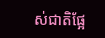ស់ជាតិផ្អែ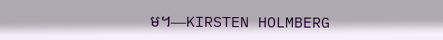ម។—KIRSTEN HOLMBERG